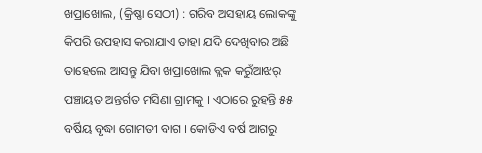ଖପ୍ରାଖୋଲ, (କ୍ରିଷ୍ଣା ସେଠୀ) : ଗରିବ ଅସହାୟ ଲୋକଙ୍କୁ କିପରି ଉପହାସ କରାଯାଏ ତାହା ଯଦି ଦେଖିବାର ଅଛି ତାହେଲେ ଆସନ୍ତୁ ଯିବା ଖପ୍ରାଖୋଲ ବ୍ଲକ କରୁଁଆଝର୍ ପଞ୍ଚାୟତ ଅନ୍ତର୍ଗତ ମସିଣା ଗ୍ରାମକୁ । ଏଠାରେ ରୁହନ୍ତି ୫୫ ବର୍ଷିୟ ବୃଦ୍ଧା ଗୋମତୀ ବାଗ । କୋଡିଏ ବର୍ଷ ଆଗରୁ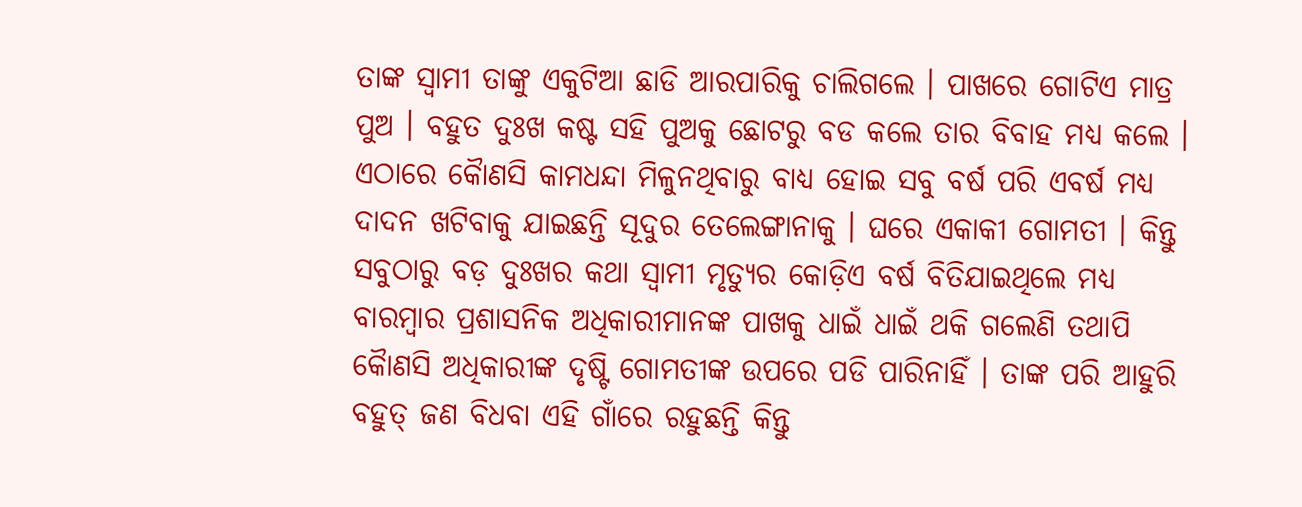ତାଙ୍କ ସ୍ୱାମୀ ତାଙ୍କୁ ଏକୁଟିଆ ଛାଡି ଆରପାରିକୁ ଚାଲିଗଲେ । ପାଖରେ ଗୋଟିଏ ମାତ୍ର ପୁଅ । ବହୁତ ଦୁଃଖ କଷ୍ଟ ସହି ପୁଅକୁ ଛୋଟରୁ ବଡ କଲେ ତାର ବିବାହ ମଧ୍ୟ କଲେ । ଏଠାରେ କୈାଣସି କାମଧନ୍ଦା ମିଳୁନଥିବାରୁ ବାଧ୍ୟ ହୋଇ ସବୁ ବର୍ଷ ପରି ଏବର୍ଷ ମଧ୍ୟ ଦାଦନ ଖଟିବାକୁ ଯାଇଛନ୍ତି ସୂଦୁର ତେଲେଙ୍ଗାନାକୁ । ଘରେ ଏକାକୀ ଗୋମତୀ । କିନ୍ତୁ ସବୁଠାରୁ ବଡ଼ ଦୁଃଖର କଥା ସ୍ୱାମୀ ମୃତ୍ୟୁର କୋଡ଼ିଏ ବର୍ଷ ବିତିଯାଇଥିଲେ ମଧ୍ୟ ବାରମ୍ବାର ପ୍ରଶାସନିକ ଅଧିକାରୀମାନଙ୍କ ପାଖକୁ ଧାଇଁ ଧାଇଁ ଥକି ଗଲେଣି ତଥାପି କୈାଣସି ଅଧିକାରୀଙ୍କ ଦୃଷ୍ଟି ଗୋମତୀଙ୍କ ଉପରେ ପଡି ପାରିନାହିଁ । ତାଙ୍କ ପରି ଆହୁରି ବହୁତ୍ ଜଣ ବିଧବା ଏହି ଗାଁରେ ରହୁଛନ୍ତି କିନ୍ତୁ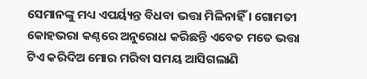ସେମାନଙ୍କୁ ମଧ୍ୟ ଏପର୍ୟ୍ୟନ୍ତ ବିଧବା ଭତ୍ତା ମିଳିନାହିଁ । ଗୋମତୀ କୋହଭରା କଣ୍ଠରେ ଅନୁରୋଧ କରିଛନ୍ତି ଏବେତ ମତେ ଭତ୍ତା ଟିଏ କରିଦିଅ ମୋର ମରିବା ସମୟ ଆସିଗଲାଣି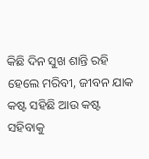କିଛି ଦିନ ସୁଖ ଶାନ୍ତି ରହି ହେଲେ ମରିବୀ, ଜୀବନ ଯାକ କଷ୍ଟ ସହିଛି ଆଉ କଷ୍ଟ ସହିବାକୁ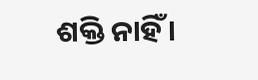ଶକ୍ତି ନାହିଁ ।